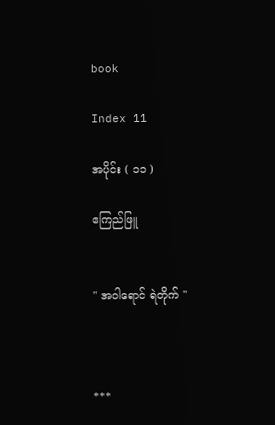book

Index 11

အပိုင်း ( ၁၁ )

ဧကြည်ဖြူ


" အဝါရောင် ရဲတိုက် "



***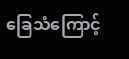ခြေသံကြောင့်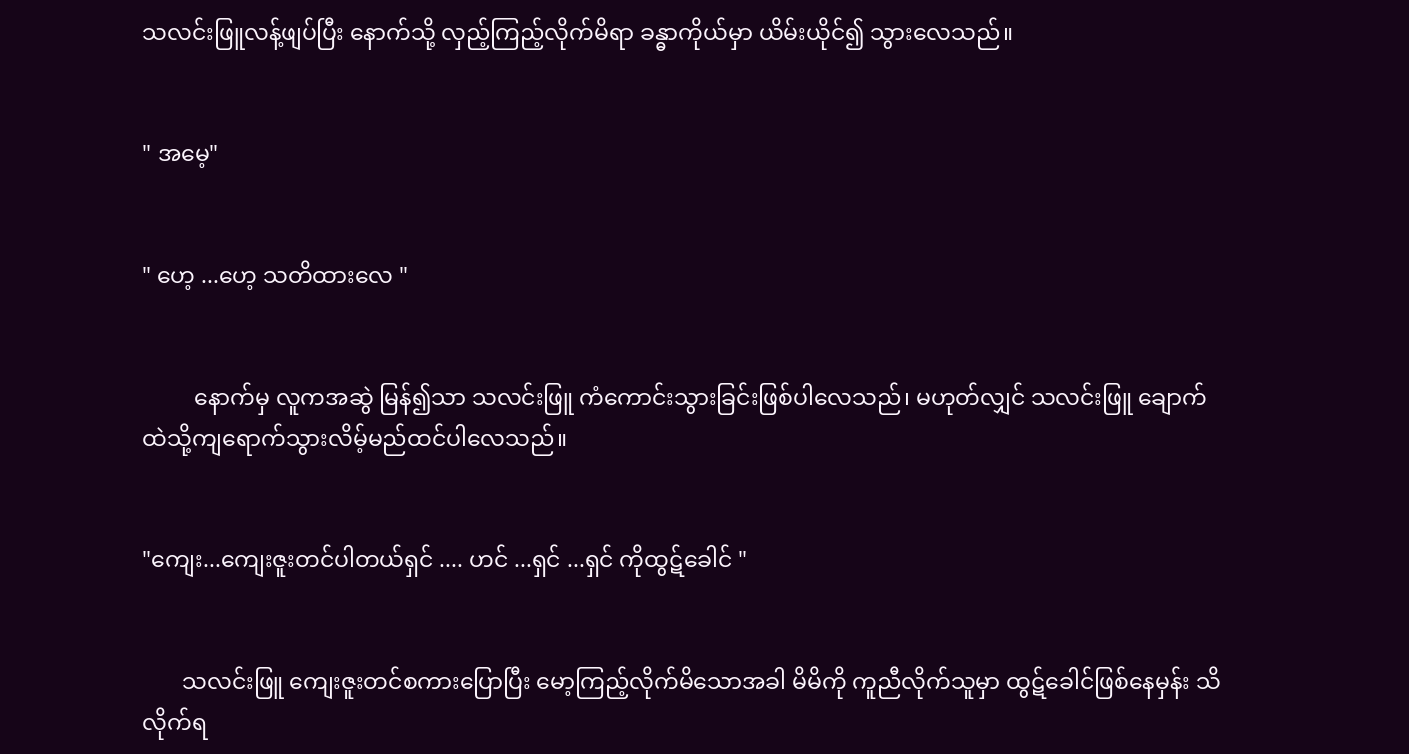သလင်းဖြူလန့်ဖျပ်ပြီး နောက်သို့ လှည့်ကြည့်လိုက်မိရာ ခန္ဓာကိုယ်မှာ ယိမ်းယိုင်၍ သွားလေသည်။


" အမေ့"


" ဟေ့ ...ဟေ့ သတိထားလေ "


         နောက်မှ လူကအဆွဲ မြန်၍သာ သလင်းဖြူ ကံကောင်းသွားခြင်းဖြစ်ပါလေသည်၊ မဟုတ်လျှင် သလင်းဖြူ ချောက်ထဲသို့ကျရောက်သွားလိမ့်မည်ထင်ပါလေသည်။


"ကျေး...ကျေးဇူးတင်ပါတယ်ရှင် .... ဟင် ...ရှင် ...ရှင် ကိုထွဋ်ခေါင် "


       သလင်းဖြူ ကျေးဇူးတင်စကားပြောပြီး မော့ကြည့်လိုက်မိသောအခါ မိမိကို ကူညီလိုက်သူမှာ ထွဋ်ခေါင်ဖြစ်နေမှန်း သိလိုက်ရ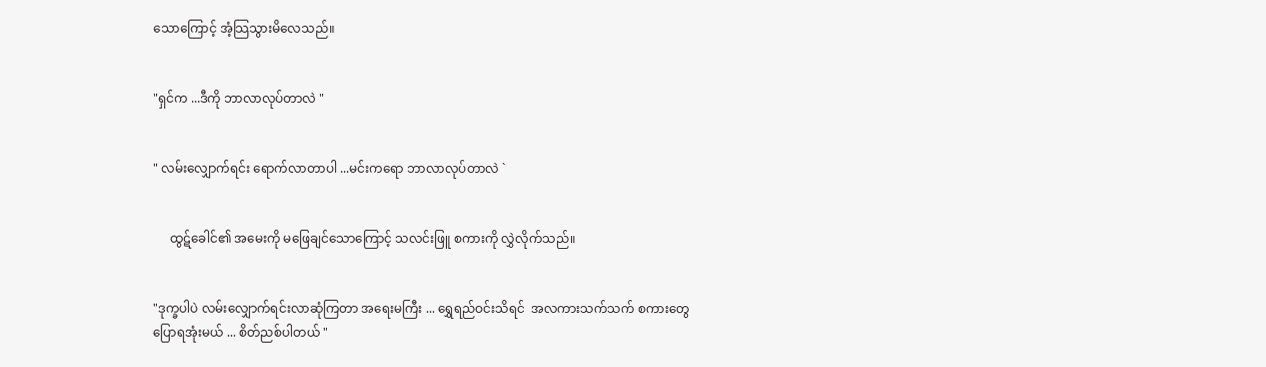သောကြောင့် အံ့သြသွားမိလေသည်။


"ရှင်က ...ဒီကို ဘာလာလုပ်တာလဲ "


" လမ်းလျှောက်ရင်း ရောက်လာတာပါ ...မင်းကရော ဘာလာလုပ်တာလဲ `


     ထွဋ်ခေါင်၏ အမေးကို မဖြေချင်သောကြောင့် သလင်းဖြူ စကားကို လွှဲလိုက်သည်။


"ဒုက္ခပါပဲ လမ်းလျှောက်ရင်းလာဆုံကြတာ အရေးမကြီး ... ရွှေရည်ဝင်းသိရင်  အလကားသက်သက် စကားတွေပြောရအုံးမယ် ... စိတ်ညစ်ပါတယ် "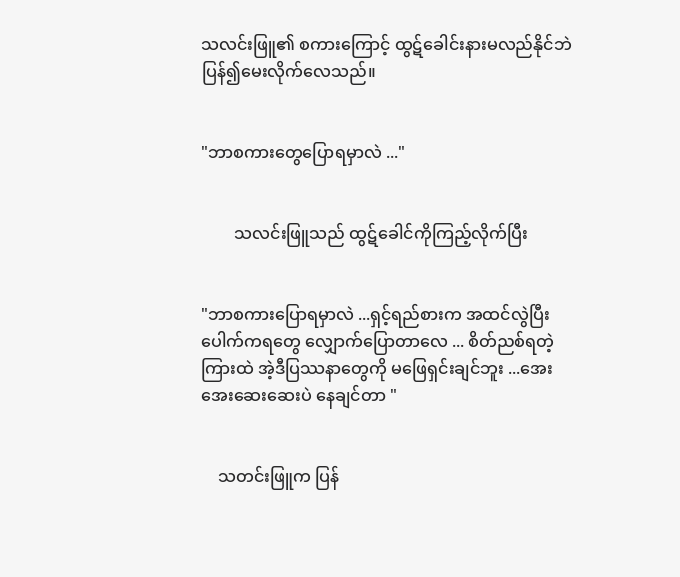သလင်းဖြူ၏ စကားကြောင့် ထွဋ်ခေါင်းနားမလည်နိုင်ဘဲ ပြန်၍မေးလိုက်လေသည်။


"ဘာစကားတွေပြောရမှာလဲ ..."


        သလင်းဖြူသည် ထွဋ်ခေါင်ကိုကြည့်လိုက်ပြီး


"ဘာစကားပြောရမှာလဲ ...ရှင့်ရည်စားက အထင်လွဲပြီး ပေါက်ကရတွေ လျှောက်ပြောတာလေ ... စိတ်ညစ်ရတဲ့ ကြားထဲ အဲ့ဒီပြဿနာတွေကို မဖြေရှင်းချင်ဘူး ...အေးအေးဆေးဆေးပဲ နေချင်တာ "


    သတင်းဖြူက ပြန်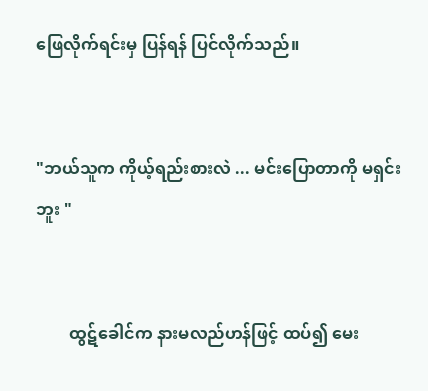ဖြေလိုက်ရင်းမှ ပြန်ရန် ပြင်လိုက်သည်။


"ဘယ်သူက ကိုယ့်ရည်းစားလဲ ... မင်းပြောတာကို မရှင်းဘူး "


        ထွဋ်ခေါင်က နားမလည်ဟန်ဖြင့် ထပ်၍ မေး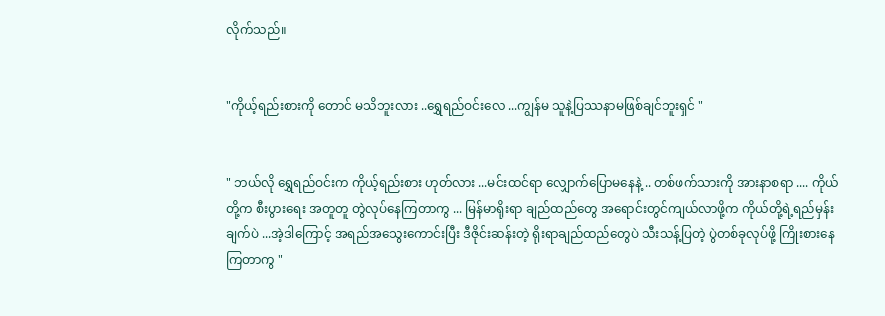လိုက်သည်။


"ကိုယ့်ရည်းစားကို တောင် မသိဘူးလား ..ရွှေရည်ဝင်းလေ ...ကျွန်မ သူနဲ့ပြဿနာမဖြစ်ချင်ဘူးရှင် "


" ဘယ်လို ရွှေရည်ဝင်းက ကိုယ့်ရည်းစား ဟုတ်လား ...မင်းထင်ရာ လျှောက်ပြောမနေနဲ့ .. တစ်ဖက်သားကို အားနာစရာ .... ကိုယ်တို့က စီးပွားရေး အတူတူ တွဲလုပ်နေကြတာကွ ... မြန်မာရိုးရာ ချည်ထည်တွေ အရောင်းတွင်ကျယ်လာဖို့က ကိုယ်တို့ရဲ့ရည်မှန်းချက်ပဲ ...အဲ့ဒါကြောင့် အရည်အသွေးကောင်းပြီး ဒီဇိုင်းဆန်းတဲ့ ရိုးရာချည်ထည်တွေပဲ သီးသန့်ပြတဲ့ ပွဲတစ်ခုလုပ်ဖို့ ကြိုးစားနေကြတာကွ "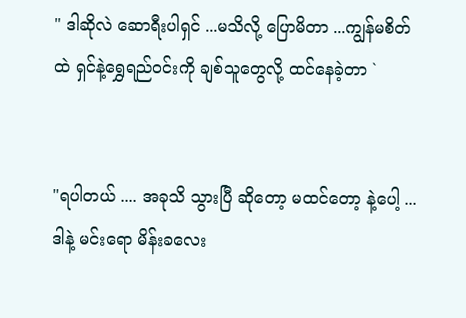" ဒါဆိုလဲ ဆောရီးပါရှင် ...မသိလို့ ပြောမိတာ ...ကျွန်မစိတ်ထဲ ရှင်နဲ့ရွှေရည်ဝင်းကို ချစ်သူတွေလို့ ထင်နေခဲ့တာ `


"ရပါတယ် .... အခုသိ သွားပြီ ဆိုတော့ မထင်တော့ နဲ့ပေါ့ ...ဒါနဲ့ မင်းရော မိန်းခလေး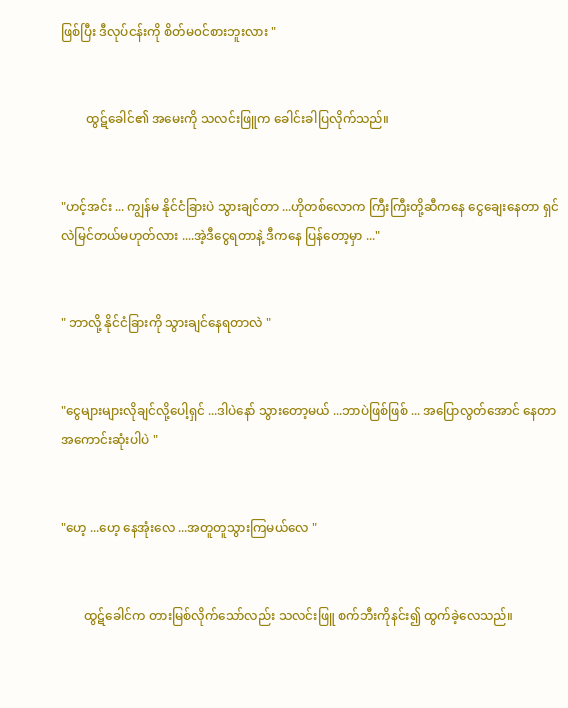ဖြစ်ပြီး ဒီလုပ်ငန်းကို စိတ်မ၀င်စားဘူးလား "


        ထွဋ်ခေါင်၏ အမေးကို သလင်းဖြူက ခေါင်းခါပြလိုက်သည်။


"ဟင့်အင်း ... ကျွန်မ နိုင်ငံခြားပဲ သွားချင်တာ ...ဟိုတစ်လောက ကြီးကြီးတို့ဆီကနေ ငွေချေးနေတာ ရှင်လဲမြင်တယ်မဟုတ်လား ....အဲ့ဒီငွေရတာနဲ့ ဒီကနေ ပြန်တော့မှာ ..."


" ဘာလို့ နိုင်ငံခြားကို သွားချင်နေရတာလဲ "


"ငွေများများလိုချင်လို့ပေါ့ရှင် ...ဒါပဲနော် သွားတော့မယ် ...ဘာပဲဖြစ်ဖြစ် ... အပြောလွတ်အောင် နေတာ အကောင်းဆုံးပါပဲ "


"ဟေ့ ...ဟေ့ နေအုံးလေ ...အတူတူသွားကြမယ်လေ "


       ထွဋ်ခေါင်က တားမြစ်လိုက်သော်လည်း သလင်းဖြူ စက်ဘီးကိုနင်း၍ ထွက်ခဲ့လေသည်။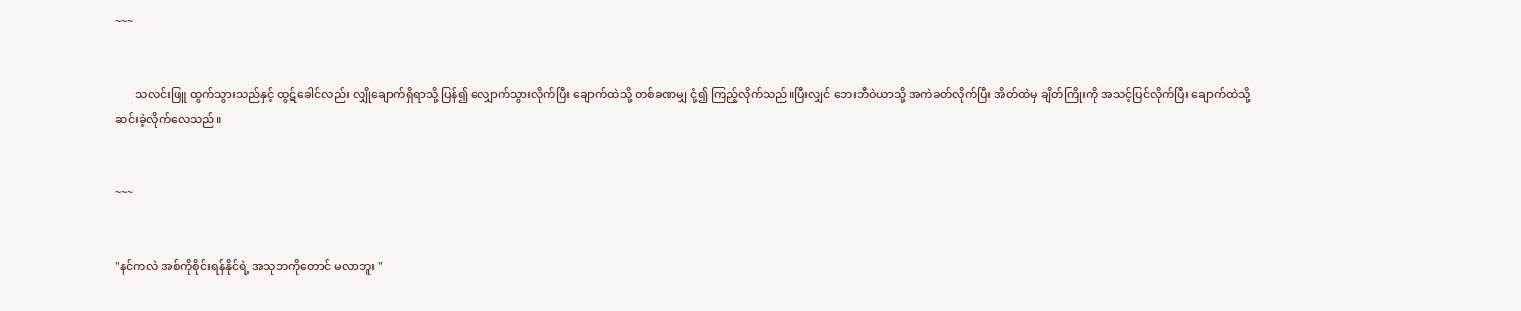~~~


       သလင်းဖြူ ထွက်သွားသည်နှင့် ထွဋ်ခေါင်လည်း လျှိုချောက်ရှိရာသို့ ပြန်၍ လျှောက်သွားလိုက်ပြီး ချောက်ထဲသို့ တစ်ခဏမျှ ငုံ့၍ ကြည့်လိုက်သည်။ပြီးလျှင် ဘေးဘီဝဲယာသို့ အကဲခတ်လိုက်ပြီး အိတ်ထဲမှ ချိတ်ကြိုးကို အသင့်ပြင်လိုက်ပြီး ချောက်ထဲသို့ ဆင်းခဲ့လိုက်လေသည်။


~~~


"နင်ကလဲ အစ်ကိုစိုင်းရန်နိုင်ရဲ့ အသုဘကိုတောင် မလာဘူး "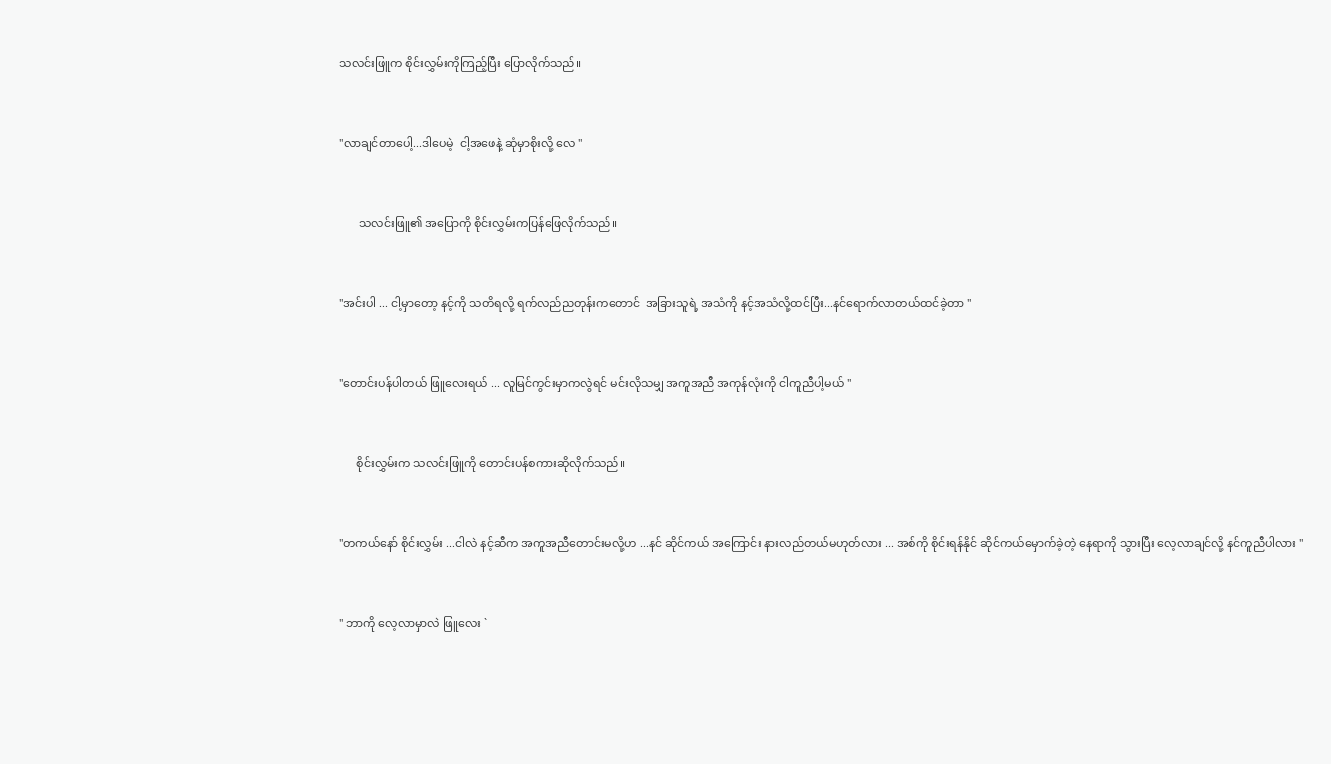သလင်းဖြူက စိုင်းလွှမ်းကိုကြည့်ပြီး ပြောလိုက်သည်။


"လာချင်တာပေါ့...ဒါပေမဲ့  ငါ့အဖေနဲ့ ဆုံမှာစိုးလို့ လေ "


       သလင်းဖြူ၏ အပြောကို စိုင်းလွှမ်းကပြန်ဖြေလိုက်သည်။


"အင်းပါ ... ငါ့မှာတော့ နင့်ကို သတိရလို့ ရက်လည်ညတုန်းကတောင်  အခြားသူရဲ့ အသံကို နင့်အသံလို့ထင်ပြီး...နင်ရောက်လာတယ်ထင်ခဲ့တာ "


"တောင်းပန်ပါတယ် ဖြူလေးရယ် ... လူမြင်ကွင်းမှာကလွဲရင် မင်းလိုသမျှ အကူအညီ အကုန်လုံးကို ငါကူညီပါ့မယ် "


      စိုင်းလွှမ်းက သလင်းဖြူကို တောင်းပန်စကားဆိုလိုက်သည်။


"တကယ်နော် စိုင်းလွှမ်း ...ငါလဲ နင့်ဆီက အကူအညီတောင်းမလို့ဟ ...နင် ဆိုင်ကယ် အကြောင်း နားလည်တယ်မဟုတ်လား ... အစ်ကို စိုင်းရန်နိုင် ဆိုင်ကယ်မှောက်ခဲ့တဲ့ နေရာကို သွားပြီး လေ့လာချင်လို့ နင်ကူညီပါလား "


" ဘာကို လေ့လာမှာလဲ ဖြူလေး `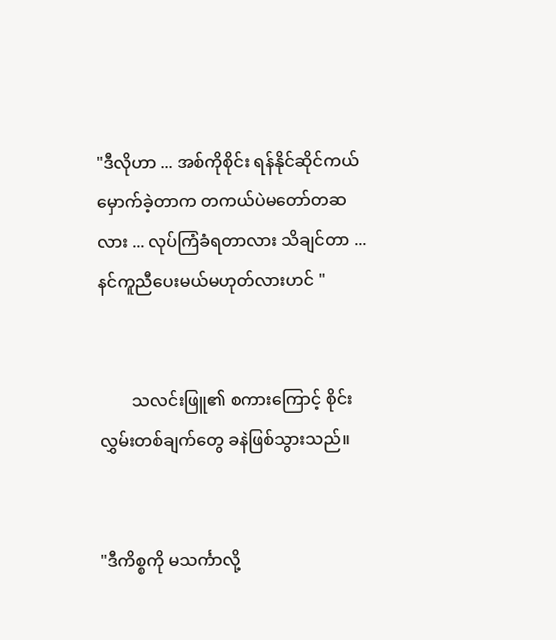"ဒီလိုဟာ ... အစ်ကိုစိုင်း ရန်နိုင်ဆိုင်ကယ်မှောက်ခဲ့တာက တကယ်ပဲမတော်တဆလား ... လုပ်ကြံခံရတာလား သိချင်တာ ... နင်ကူညီပေးမယ်မဟုတ်လားဟင် "


        သလင်းဖြူ၏ စကားကြောင့် စိုင်းလွှမ်းတစ်ချက်တွေ ခနဲဖြစ်သွားသည်။


"ဒီကိစ္စကို မသင်္ကာလို့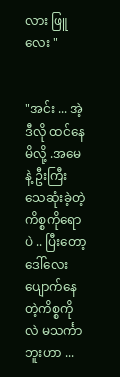လား ဖြူလေး "


"အင်း ... အဲ့ဒီလို ထင်နေမိလို့ .အမေနဲ့ ဦးကြီး သေဆုံးခဲ့တဲ့ ကိစ္စကိုရောပဲ .. ပြီးတော့ ဒေါ်လေး ပျောက်နေတဲ့ကိစ္စကိုလဲ မသင်္ကာဘူးဟာ ...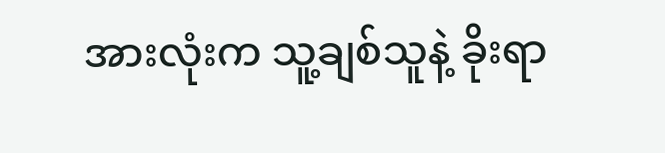အားလုံးက သူ့ချစ်သူနဲ့ ခိုးရာ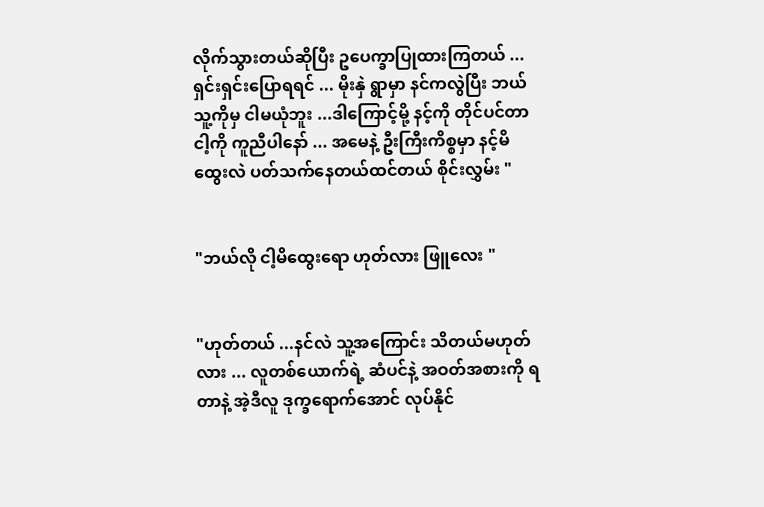လိုက်သွားတယ်ဆိုပြီး ဥပေက္ခာပြုထားကြတယ် ...ရှင်းရှင်းပြောရရင် ... မိုးနှဲ ရွာမှာ နင်ကလွဲပြီး ဘယ်သူ့ကိုမှ ငါမယုံဘူး ...ဒါကြောင့်မို့ နင့်ကို တိုင်ပင်တာ  ငါ့ကို ကူညီပါနော် ... အမေနဲ့ ဦးကြီးကိစ္စမှာ နင့်မိထွေးလဲ ပတ်သက်နေတယ်ထင်တယ် စိုင်းလွှမ်း "


"ဘယ်လို ငါ့မိထွေးရော ဟုတ်လား ဖြူလေး "


"ဟုတ်တယ် ...နင်လဲ သူ့အကြောင်း သိတယ်မဟုတ်လား ... လူတစ်ယောက်ရဲ့ ဆံပင်နဲ့ အဝတ်အစားကို ရတာနဲ့ အဲ့ဒီလူ ဒုက္ခရောက်အောင် လုပ်နိုင်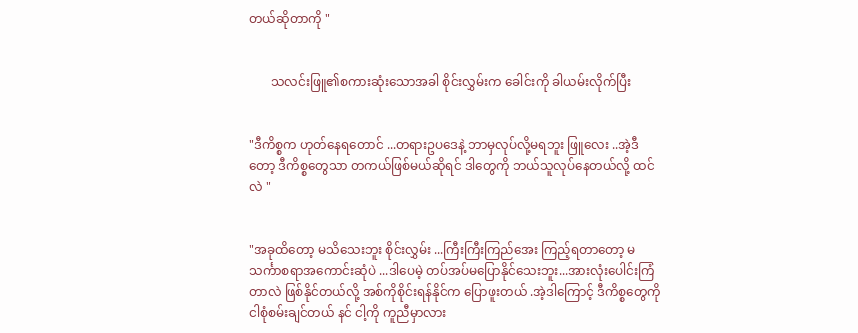တယ်ဆိုတာကို "


       သလင်းဖြူ၏စကားဆုံးသောအခါ စိုင်းလွှမ်းက ခေါင်းကို ခါယမ်းလိုက်ပြီး


"ဒီကိစ္စက ဟုတ်နေရတောင် ...တရားဥပဒေနဲ့ ဘာမှလုပ်လို့မရဘူး ဖြူလေး ..အဲ့ဒီတော့ ဒီကိစ္စတွေသာ တကယ်ဖြစ်မယ်ဆိုရင် ဒါတွေကို ဘယ်သူလုပ်နေတယ်လို့ ထင်လဲ "


"အခုထိတော့ မသိသေးဘူး စိုင်းလွှမ်း ...ကြီးကြီးကြည်အေး ကြည့်ရတာတော့ မသင်္ကာစရာအကောင်းဆုံပဲ ...ဒါပေမဲ့ တပ်အပ်မပြောနိုင်သေးဘူး...အားလုံးပေါင်းကြံတာလဲ ဖြစ်နိုင်တယ်လို့ အစ်ကိုစိုင်းရန်နိုင်က ပြောဖူးတယ် .အဲ့ဒါကြောင့် ဒီကိစ္စတွေကို ငါစုံစမ်းချင်တယ် နင် ငါ့ကို ကူညီမှာလား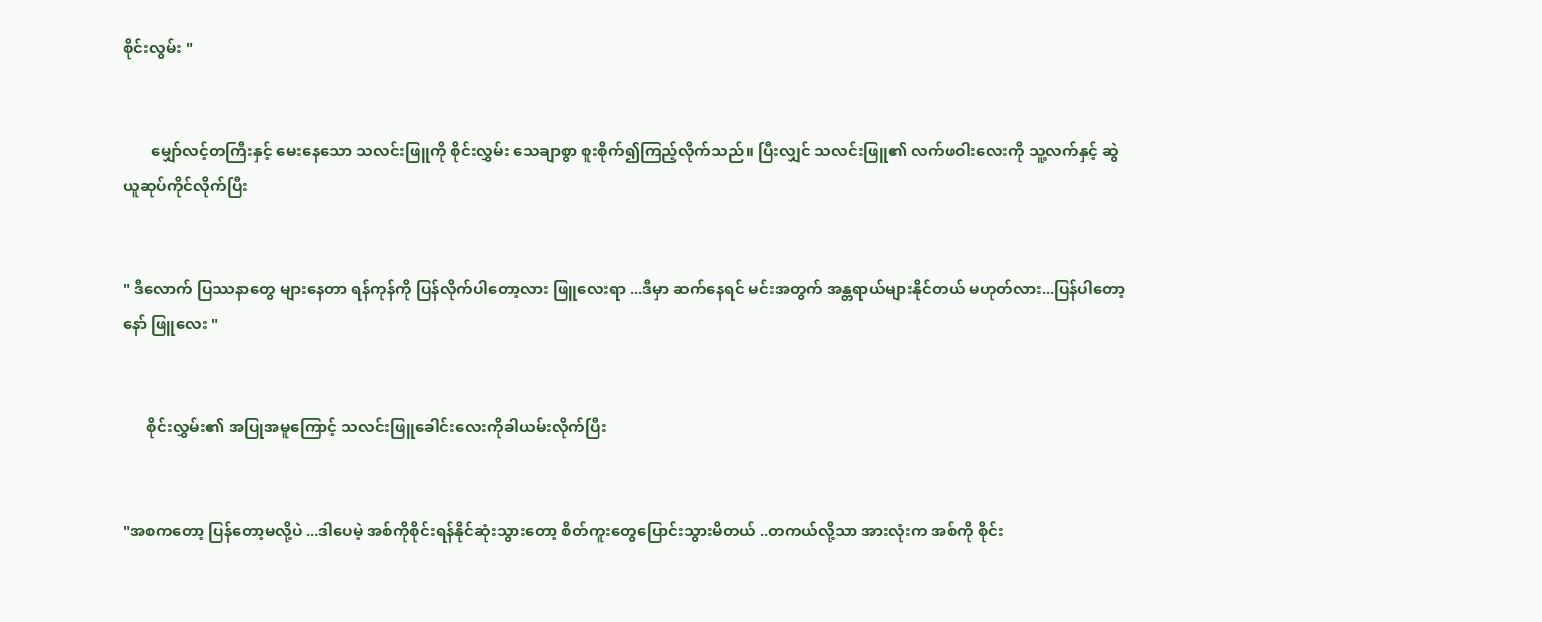စိုင်းလွမ်း "


       မျှော်လင့်တကြီးနှင့် မေးနေသော သလင်းဖြူကို စိုင်းလွှမ်း သေချာစွာ စူးစိုက်၍ကြည့်လိုက်သည်။ ပြီးလျှင် သလင်းဖြူ၏ လက်ဖဝါးလေးကို သူ့လက်နှင့် ဆွဲယူဆုပ်ကိုင်လိုက်ပြီး


" ဒီလောက် ပြဿနာတွေ များနေတာ ရန်ကုန်ကို ပြန်လိုက်ပါတော့လား ဖြူလေးရာ ...ဒီမှာ ဆက်နေရင် မင်းအတွက် အန္တရာယ်များနိုင်တယ် မဟုတ်လား...ပြန်ပါတော့နော် ဖြူလေး "


      စိုင်းလွှမ်း၏ အပြုအမူကြောင့် သလင်းဖြူခေါင်းလေးကိုခါယမ်းလိုက်ပြီး


"အစကတော့ ပြန်တော့မလို့ပဲ ...ဒါပေမဲ့ အစ်ကိုစိုင်းရန်နိုင်ဆုံးသွားတော့ စိတ်ကူးတွေပြောင်းသွားမိတယ် ..တကယ်လို့သာ အားလုံးက အစ်ကို စိုင်း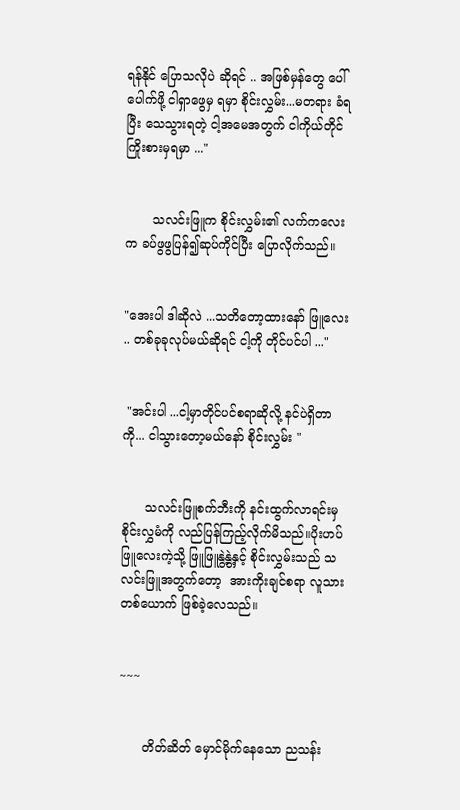ရန်နိုင် ပြောသလိုပဲ ဆိုရင် .. အဖြစ်မှန်တွေ ပေါ်ပေါက်ဖို့ ငါရှာဖွေမှ ရမှာ စိုင်းလွှမ်း...မတရား ခံရပြီး သေသွားရတဲ့ ငါ့အမေအတွက် ငါကိုယ်တိုင် ကြိုးစားမှရမှာ ..."


       သလင်းဖြူက စိုင်းလွှမ်း၏ လက်ကလေးက ခပ်ဖွဖွပြန်၍ဆုပ်ကိုင်ပြီး ပြောလိုက်သည်။


"အေးပါ ဒါဆိုလဲ ...သတိတော့ထားနော် ဖြူလေး .. တစ်ခုခုလုပ်မယ်ဆိုရင် ငါ့ကို တိုင်ပင်ပါ ..."


 "အင်းပါ ...ငါ့မှာတိုင်ပင်စရာဆိုလို့ နင်ပဲရှိတာကို... ငါသွားတော့မယ်နော် စိုင်းလွှမ်း "


      သလင်းဖြူစက်ဘီးကို နင်းထွက်လာရင်းမှ စိုင်းလွှမံကို လည်ပြန်ကြည့်လိုက်မိသည်။ပိုးဟပ်ဖြူလေးကဲ့သို့ ဖြူဖြူနွဲ့နွဲ့နှင့် စိုင်းလွှမ်းသည် သလင်းဖြူအတွက်တော့  အားကိုးချင်စရာ လူသားတစ်ယောက် ဖြစ်ခဲ့လေသည်။


~~~


      တိတ်ဆိတ် မှောင်မိုက်နေသော ညသန်း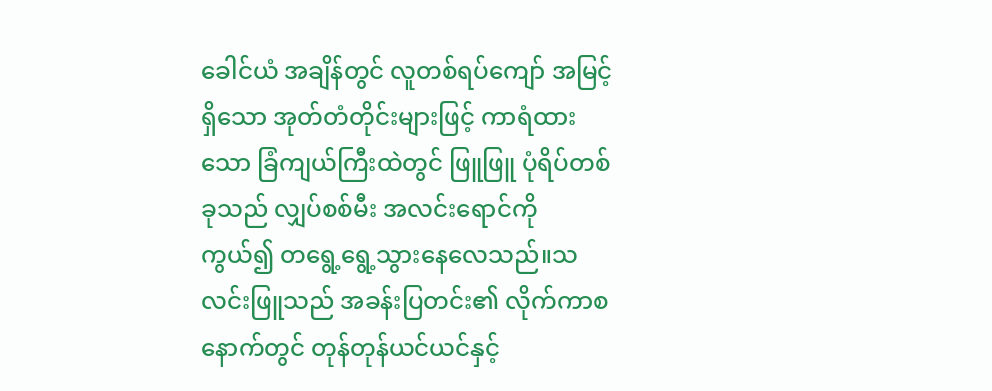ခေါင်ယံ အချိန်တွင် လူတစ်ရပ်ကျော် အမြင့်ရှိသော အုတ်တံတိုင်းများဖြင့် ကာရံထားသော ခြံကျယ်ကြီးထဲတွင် ဖြူဖြူ ပုံရိပ်တစ်ခုသည် လျှပ်စစ်မီး အလင်းရောင်ကို ကွယ်၍ တရွေ့ရွေ့သွားနေလေသည်။သလင်းဖြူသည် အခန်းပြတင်း၏ လိုက်ကာစနောက်တွင် တုန်တုန်ယင်ယင်နှင့်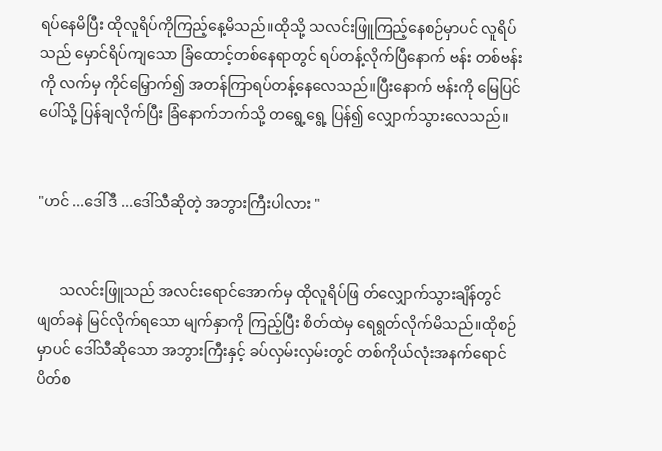ရပ်နေမိပြီး ထိုလူရိပ်ကိုကြည့်နေ့မိသည်။ထိုသို့ သလင်းဖြူကြည့်နေစဉ်မှာပင် လူရိပ်သည် မှောင်ရိပ်ကျသော ခြံထောင့်တစ်နေရာတွင် ရပ်တန့်လိုက်ပြီနောက် ဗန်း တစ်ဗန်းကို လက်မှ ကိုင်မြှောက်၍ အတန်ကြာရပ်တန့်နေလေသည်။ပြီးနောက် ဗန်းကို မြေပြင်ပေါ်သို့ ပြန်ချလိုက်ပြီး ခြံနောက်ဘက်သို့ တရွေ့ရွေ့ ပြန်၍ လျှောက်သွားလေသည်။


"ဟင် ...ဒေါ်ဒီ ...ဒေါ်သီဆိုတဲ့ အဘွားကြီးပါလား "


      သလင်းဖြူသည် အလင်းရောင်အောက်မှ ထိုလူရိပ်ဖြ တ်လျှောက်သွားချိန်တွင် ဖျတ်ခနဲ မြင်လိုက်ရသော မျက်နှာကို ကြည့်ပြီး စိတ်ထဲမှ ရေရွတ်လိုက်မိသည်။ထိုစဉ်မှာပင် ဒေါ်သီဆိုသော အဘွားကြီးနှင့် ခပ်လှမ်းလှမ်းတွင် တစ်ကိုယ်လုံးအနက်ရောင် ပိတ်စ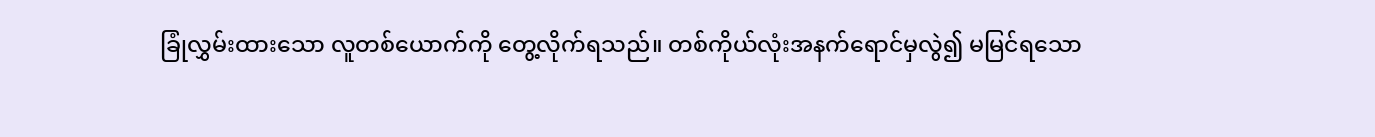ခြုံလွှမ်းထားသော လူတစ်ယောက်ကို တွေ့လိုက်ရသည်။ တစ်ကိုယ်လုံးအနက်ရောင်မှလွဲ၍ မမြင်ရသော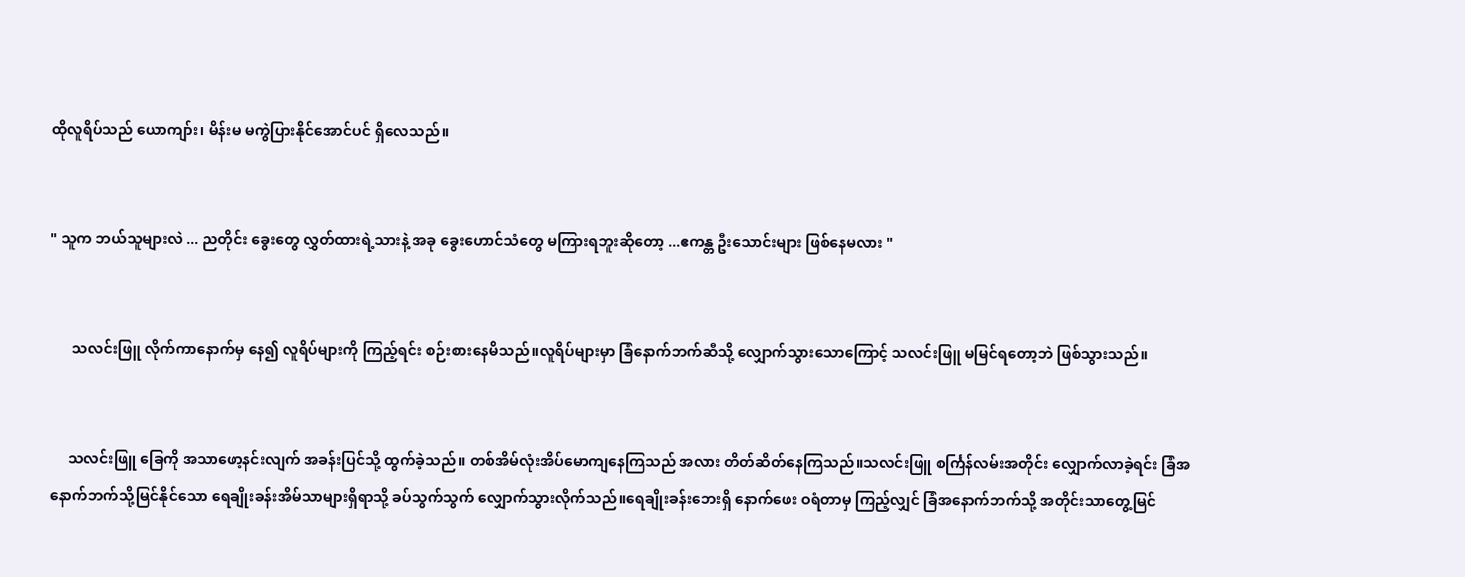ထိုလူရိပ်သည် ယောကျာ်း၊ မိန်းမ မကွဲပြားနိုင်အောင်ပင် ရှိလေသည်။


" သူက ဘယ်သူများလဲ ... ညတိုင်း ခွေးတွေ လွှတ်ထားရဲ့သားနဲ့ အခု ခွေးဟောင်သံတွေ မကြားရဘူးဆိုတော့ ...ဧကန္တ ဦးသောင်းများ ဖြစ်နေမလား "


      သလင်းဖြူ လိုက်ကာနောက်မှ နေ၍ လူရိပ်များကို ကြည့်ရင်း စဉ်းစားနေမိသည်။လူရိပ်များမှာ ခြံနောက်ဘက်ဆီသို့ လျှောက်သွားသောကြောင့် သလင်းဖြူ မမြင်ရတော့ဘဲ ဖြစ်သွားသည်။


     သလင်းဖြူ ခြေကို အသာဖော့နင်းလျက် အခန်းပြင်သို့ ထွက်ခဲ့သည်။ တစ်အိမ်လုံးအိပ်မောကျနေကြသည် အလား တိတ်ဆိတ်နေကြသည်။သလင်းဖြူ စင်္ကြန်လမ်းအတိုင်း လျှောက်လာခဲ့ရင်း ခြံအနောက်ဘက်သို့မြင်နိုင်သော ရေချိုးခန်းအိမ်သာများရှိရာသို့ ခပ်သွက်သွက် လျှောက်သွားလိုက်သည်။ရေချိုးခန်းဘေးရှိ နောက်ဖေး ဝရံတာမှ ကြည့်လျှင် ခြံအနောက်ဘက်သို့ အတိုင်းသာတွေ့မြင်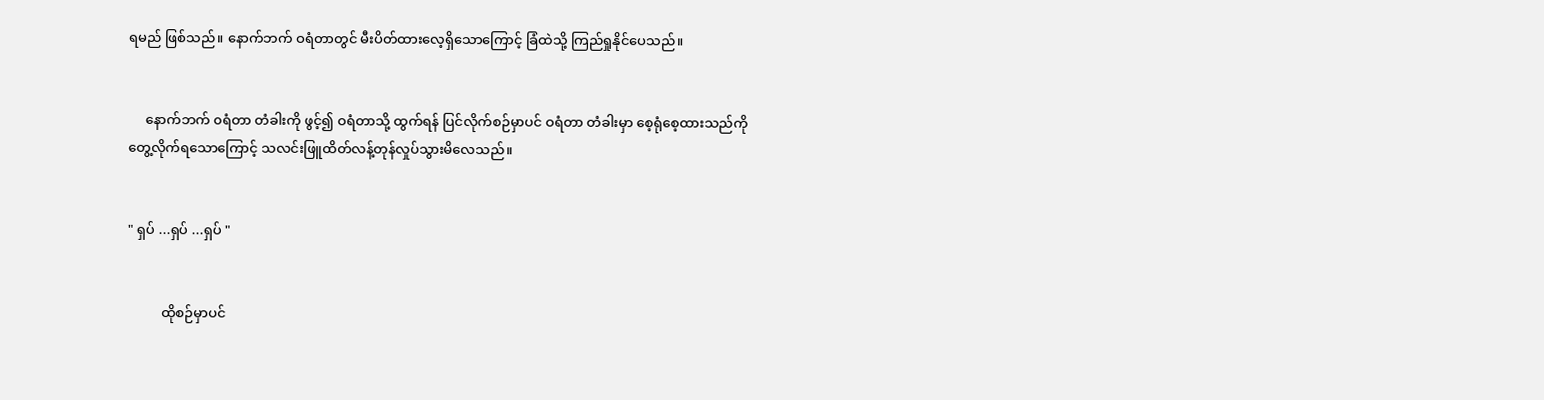ရမည် ဖြစ်သည်။ နောက်ဘက် ဝရံတာတွင် မီးပိတ်ထားလေ့ရှိသောကြောင့် ခြံထဲသို့ ကြည်ရှုနိုင်ပေသည်။


     နောက်ဘက် ၀ရံတာ တံခါးကို ဖွင့်၍ ဝရံတာသို့ ထွက်ရန် ပြင်လိုက်စဉ်မှာပင် ဝရံတာ တံခါးမှာ စေ့ရုံစေ့ထားသည်ကို တွေ့လိုက်ရသောကြောင့် သလင်းဖြူထိတ်လန့်တုန်လှုပ်သွားမိလေသည်။


" ရှပ် ...ရှပ် ...ရှပ် "


          ထိုစဉ်မှာပင်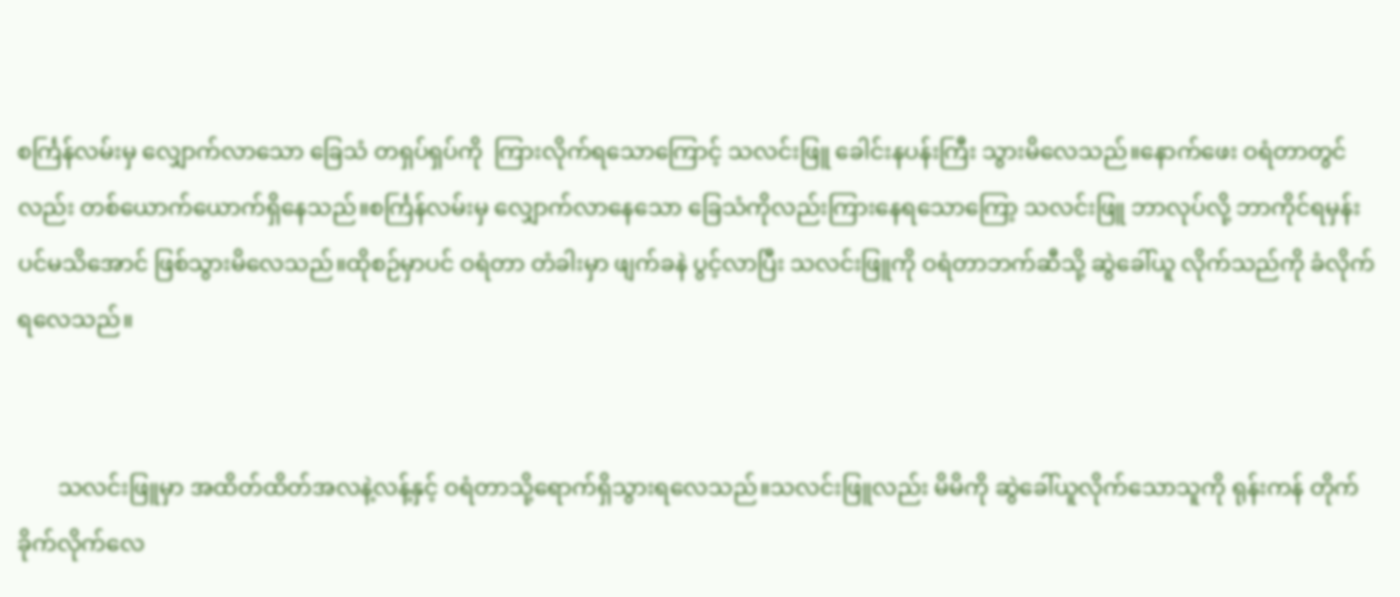စင်္ကြန်လမ်းမှ လျှောက်လာသော ခြေသံ တရှပ်ရှပ်ကို  ကြားလိုက်ရသောကြောင့် သလင်းဖြူ ခေါင်းနပန်းကြီး သွားမိလေသည်။နောက်ဖေး ဝရံတာတွင်လည်း တစ်ယောက်ယောက်ရှိနေသည်။စင်္ကြန်လမ်းမှ လျှောက်လာနေသော ခြေသံကိုလည်းကြားနေရသောကြော့ သလင်းဖြူ ဘာလုပ်လို့ ဘာကိုင်ရမှန်းပင်မသိအောင် ဖြစ်သွားမိလေသည်။ထိုစဉ်မှာပင် ဝရံတာ တံခါးမှာ ဖျက်ခနဲ ပွင့်လာပြီး သလင်းဖြူကို ဝရံတာဘက်ဆီသို့ ဆွဲခေါ်ယူ လိုက်သည်ကို ခံလိုက်ရလေသည်။


       သလင်းဖြူမှာ အထိတ်ထိတ်အလနဲ့လန့်နှင့် ဝရံတာသို့ရောက်ရှိသွားရလေသည်။သလင်းဖြူလည်း မိမိကို ဆွဲခေါ်ယူလိုက်သောသူကို ရုန်းကန် တိုက်ခိုက်လိုက်လေ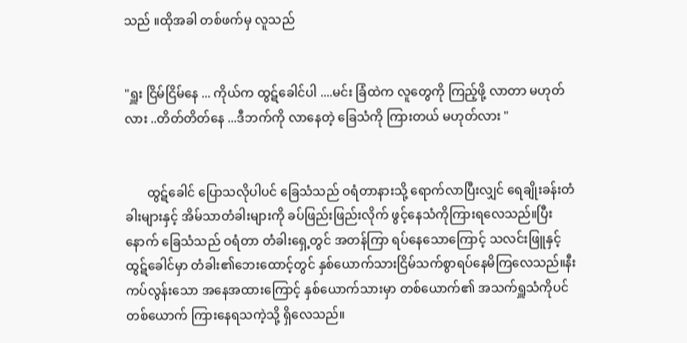သည် ။ထိုအခါ တစ်ဖက်မှ လူသည်


"ရှူး ငြိမ်ငြိမ်နေ ... ကိုယ်က ထွဋ်ခေါင်ပါ ....မင်း ခြံထဲက လူတွေကို ကြည့်ဖို့ လာတာ မဟုတ်လား ..တိတ်တိတ်နေ ...ဒီဘက်ကို လာနေတဲ့ ခြေသံကို ကြားတယ် မဟုတ်လား "


       ထွဋ်ခေါင် ပြောသလိုပါပင် ခြေသံသည် ဝရံတာနားသို့ ရောက်လာပြီးလျှင် ရေချိုးခန်းတံခါးများနှင့် အိမ်သာတံခါးများကို ခပ်ဖြည်းဖြည်းလိုက် ဖွင့်နေသံကိုကြားရလေသည်။ပြီးနောက် ခြေသံသည် ဝရံတာ တံခါးရှေ့တွင် အတန်ကြာ ရပ်နေသောကြောင့် သလင်းဖြူနှင့် ထွဋ်ခေါင်မှာ တံခါး၏ဘေးထောင့်တွင် နှစ်ယောက်သားငြိမ်သက်စွာရပ်နေမိကြလေသည်။နီးကပ်လွန်းသော အနေအထားကြောင့် နှစ်ယောက်သားမှာ တစ်ယောက်၏ အသက်ရှူသံကိုပင် တစ်ယောက် ကြားနေရသကဲ့သို့ ရှိလေသည်။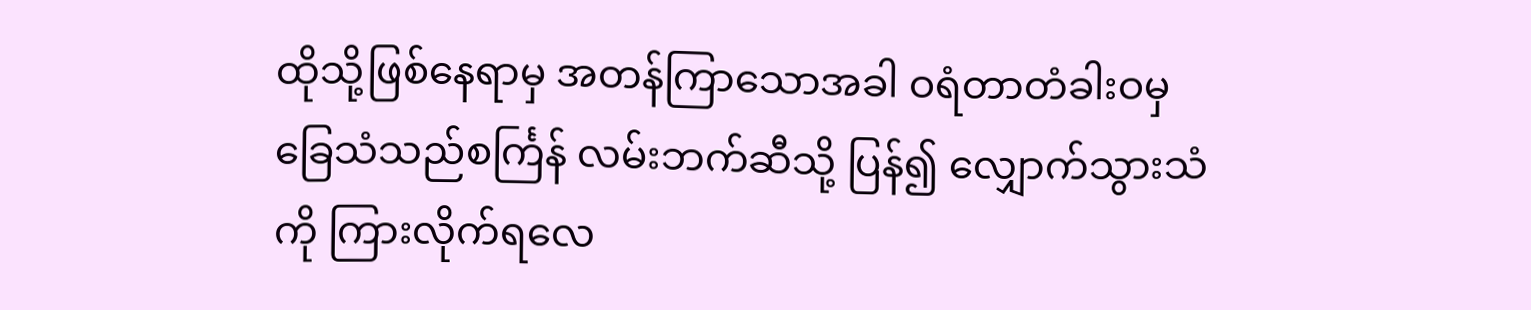ထိုသို့ဖြစ်နေရာမှ အတန်ကြာသောအခါ ဝရံတာတံခါးဝမှ ခြေသံသည်စင်္ကြန် လမ်းဘက်ဆီသို့ ပြန်၍ လျှောက်သွားသံကို ကြားလိုက်ရလေ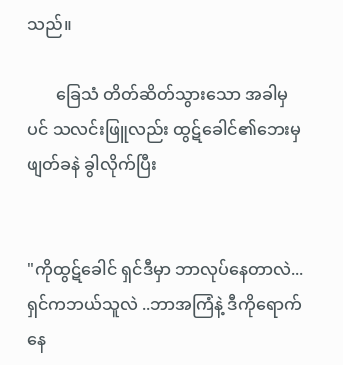သည်။

       ခြေသံ တိတ်ဆိတ်သွားသော အခါမှပင် သလင်းဖြူလည်း ထွဋ်ခေါင်၏ဘေးမှ ဖျတ်ခနဲ ခွါလိုက်ပြီး


"ကိုထွဋ်ခေါင် ရှင်ဒီမှာ ဘာလုပ်နေတာလဲ...ရှင်ကဘယ်သူလဲ ..ဘာအကြံနဲ့ ဒီကိုရောက်နေ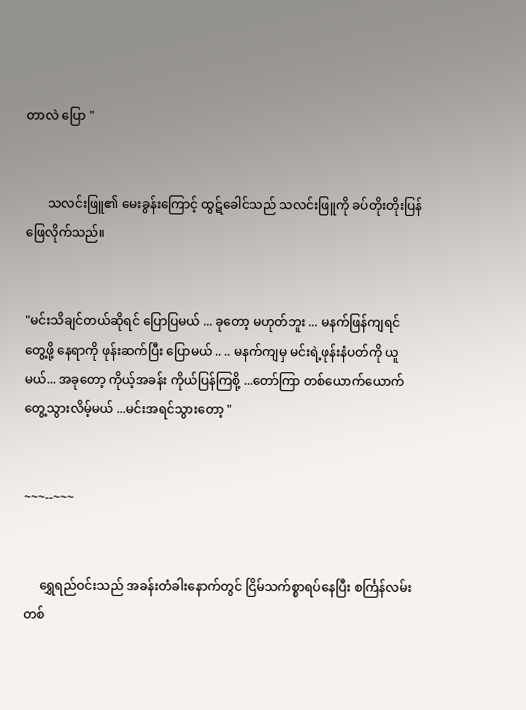တာလဲ ပြော "


       သလင်းဖြူ၏ မေးခွန်းကြောင့် ထွဋ်ခေါင်သည် သလင်းဖြူကို ခပ်တိုးတိုးပြန်ဖြေလိုက်သည်။


"မင်းသိချင်တယ်ဆိုရင် ပြောပြမယ် ... ခုတော့ မဟုတ်ဘူး ... မနက်ဖြန်ကျရင် တွေ့ဖို့ နေရာကို ဖုန်းဆက်ပြီး ပြောမယ် .. .. မနက်ကျမှ မင်းရဲ့ဖုန်းနံပတ်ကို ယူမယ်... အခုတော့ ကိုယ့်အခန်း ကိုယ်ပြန်ကြစို့ ...တော်ကြာ တစ်ယောက်ယောက်တွေ့သွားလိမ့်မယ် ...မင်းအရင်သွားတော့ "


~~~--~~~


     ရွှေရည်ဝင်းသည် အခန်းတံခါးနောက်တွင် ငြိမ်သက်စ္စာရပ်နေပြီး စင်္ကြန်လမ်းတစ်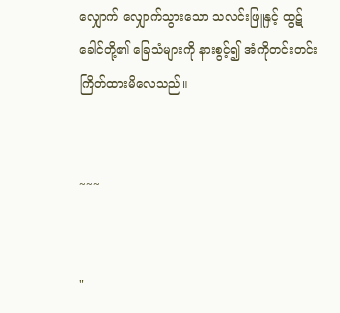လျှောက် လျှောက်သွားသော သလင်းဖြူနှင့် ထွဋ်ခေါင်တို့၏ ခြေသံများကို နားစွင့်၍ အံကိုတင်းတင်းကြိတ်ထားမိလေသည်။


~~~


"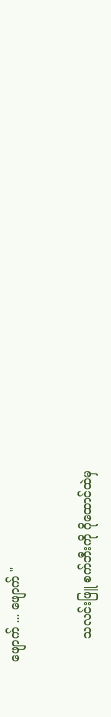ဖျောက် ... ဖျောက် "


      သလင်းဖြူ စက်ဘီးကို ဂိုထောင်ထဲမှ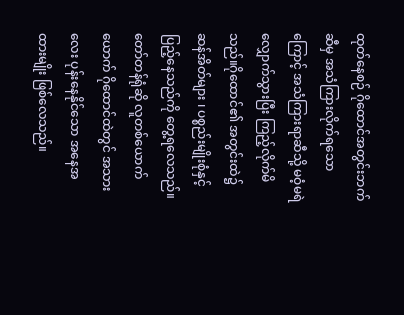ထုတ်နေစဉ် ဂိုထောင်အတွင်းဘက်ဆီမှ အသံကြားလိုက်ရသောကြောင့် အသံကြားရာဆီသို့ မဝံ့မရဲ လျှောက်သွားပြီး ကြည့်လိုက်မိသည်။ဂိုထောင်၏ အတွင်းထဲ၌ ဆန်အိတ်များ ၊ ပစ္စည်းမျိုးစုံနှင့် ပြည့်နေသည်ကို တွေ့ရလေသည်။တော်တန်ရုံဆို လူတစ်ယောက်ယောက် ဂိုထောင်ထဲတွင် အသားလေး ပုန်းနေနိုင်သော အနေအထားမျိုး ဖြစ်လေသည်။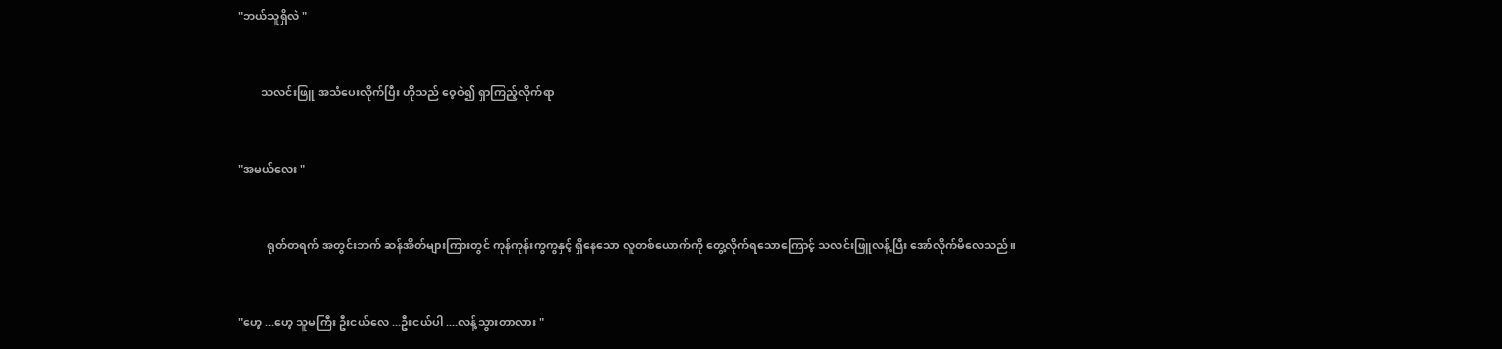"ဘယ်သူရှိလဲ "


        သလင်းဖြူ အသံပေးလိုက်ပြီး ဟိုသည် ဝေ့ဝဲ၍ ရှာကြည့်လိုက်ရာ


"အမယ်လေး "


          ရုတ်တရက် အတွင်းဘက် ဆန်အိတ်များကြားတွင် ကုန်ကုန်းကွကွနှင့် ရှိနေသော လူတစ်ယောက်ကို တွေ့လိုက်ရသောကြောင့် သလင်းဖြူလန့်ပြီး အော်လိုက်မိလေသည်။


"ဟေ့ ...ဟေ့ သူမကြီး ဦးငယ်လေ ...ဦးငယ်ပါ ....လန့်သွားတာလား "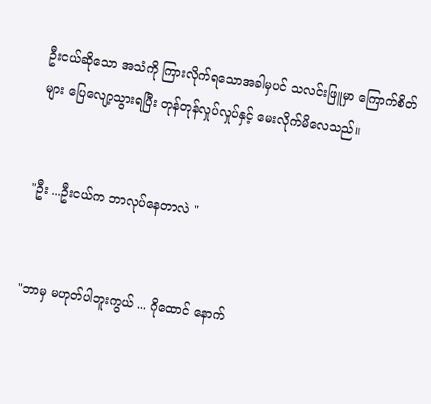ဦးငယ်ဆိုသော အသံကို ကြားလိုက်ရသောအခါမှပင် သလင်းဖြူမှာ ကြောက်စိတ်များ ပြေလျော့သွားရပြီး တုန်တုန်လှုပ်လှုပ်နှင့် မေးလိုက်မိလေသည်။


"ဦး ...ဦးငယ်က ဘာလုပ်နေတာလဲ "


"ဘာမှ မဟုတ်ပါဘူးကွယ် ... ဂိုထောင် နောက်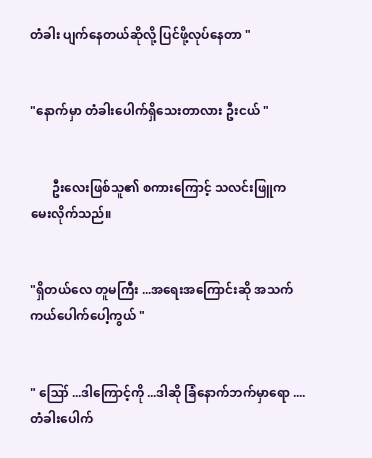တံခါး ပျက်နေတယ်ဆိုလို့ ပြင်ဖို့လုပ်နေတာ "


"နောက်မှာ တံခါးပေါက်ရှိသေးတာလား ဦးငယ် "


       ဦးလေးဖြစ်သူ၏ စကားကြောင့် သလင်းဖြူကမေးလိုက်သည်။


"ရှိတယ်လေ တူမကြီး ...အရေးအကြောင်းဆို အသက်ကယ်ပေါက်ပေါ့ကွယ် "


" ဪ ...ဒါကြောင့်ကို ...ဒါဆို ခြံနောက်ဘက်မှာရော ....တံခါးပေါက်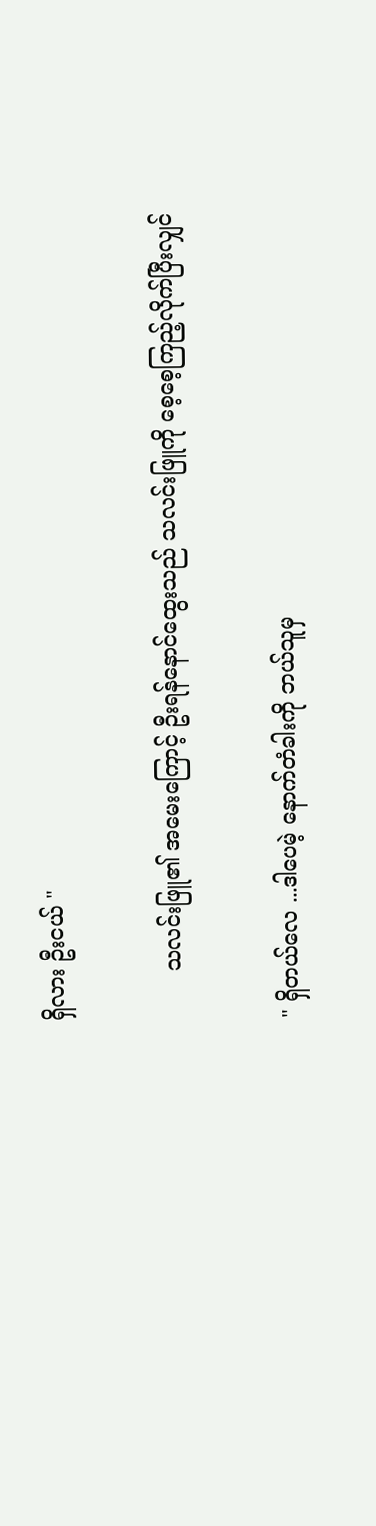ရှိလား ဦးငယ် "


       သလင်းဖြူ၏ အမေးကြောင့် ဦးရန်နောင်ထွေးသည် သလင်းဖြူကို စေ့စေ့ကြည့်လိုက်ပြီးလျှင်


" ရှိတယ်လေ ...ဒါပေမဲ့ နောက်တံခါးကို ဘယ်သူမှ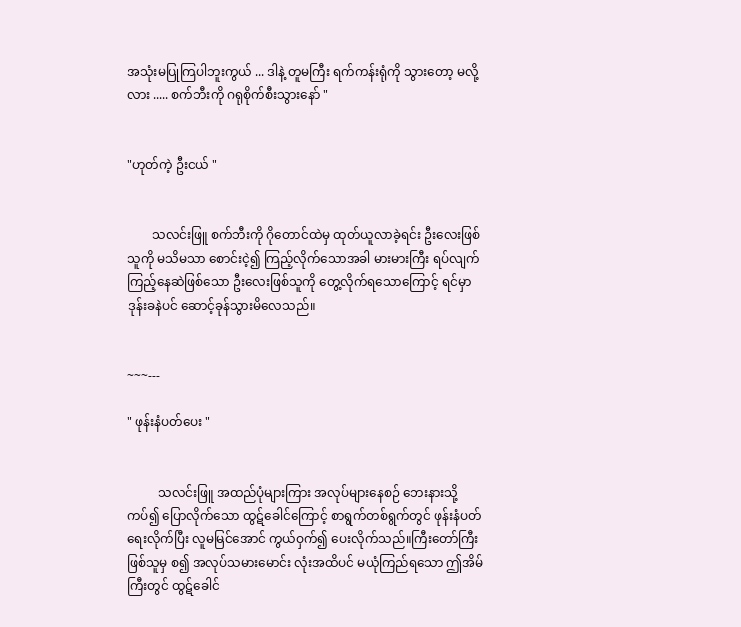အသုံးမပြုကြပါဘူးကွယ် ... ဒါနဲ့ တူမကြီး ရက်ကန်းရုံကို သွားတော့ မလို့လား ..... စက်ဘီးကို ဂရုစိုက်စီးသွားနော် "


"ဟုတ်ကဲ့ ဦးငယ် "


        သလင်းဖြူ စက်ဘီးကို ဂိုတောင်ထဲမှ ထုတ်ယူလာခဲ့ရင်း ဦးလေးဖြစ်သူကို မသိမသာ စောင်းငဲ့၍ ကြည့်လိုက်သောအခါ မားမားကြီး ရပ်လျက် ကြည့်နေဆဲဖြစ်သော ဦးလေးဖြစ်သူကို တွေ့လိုက်ရသောကြောင့် ရင်မှာ ဒုန်းခနဲပင် ဆောင့်ခုန်သွားမိလေသည်။


~~~---

" ဖုန်းနံပတ်ပေး "


          သလင်းဖြူ အထည်ပုံများကြား အလုပ်များနေစဉ် ဘေးနားသို့ကပ်၍ ပြောလိုက်သော ထွဋ်ခေါင်ကြောင့် စာရွက်တစ်ရွက်တွင် ဖုန်းနံပတ်ရေးလိုက်ပြီး လူမမြင်အောင် ကွယ်ဝှက်၍ ပေးလိုက်သည်။ကြီးတော်ကြီးဖြစ်သူမှ စ၍ အလုပ်သမားမောင်း လုံးအထိပင် မယုံကြည်ရသော ဤအိမ်ကြီးတွင် ထွဋ်ခေါင်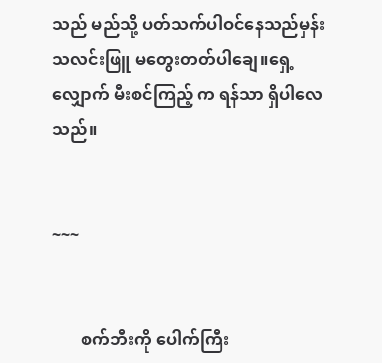သည် မည်သို့ ပတ်သက်ပါဝင်နေသည်မှန်း သလင်းဖြူ မတွေးတတ်ပါချေ။ရှေ့လျှောက် မီးစင်ကြည့် က ရန်သာ ရှိပါလေသည်။


~~~


       စက်ဘီးကို ပေါက်ကြီး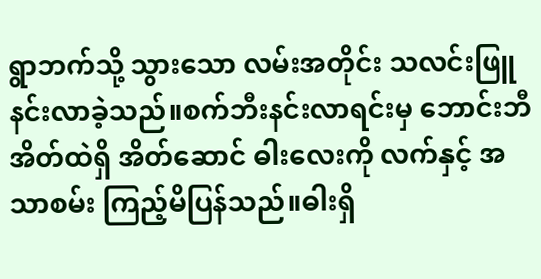ရွာဘက်သို့ သွားသော လမ်းအတိုင်း သလင်းဖြူ နင်းလာခဲ့သည်။စက်ဘီးနင်းလာရင်းမှ ဘောင်းဘီအိတ်ထဲရှိ အိတ်ဆောင် ဓါးလေးကို လက်နှင့် အသာစမ်း ကြည့်မိပြန်သည်။ဓါးရှိ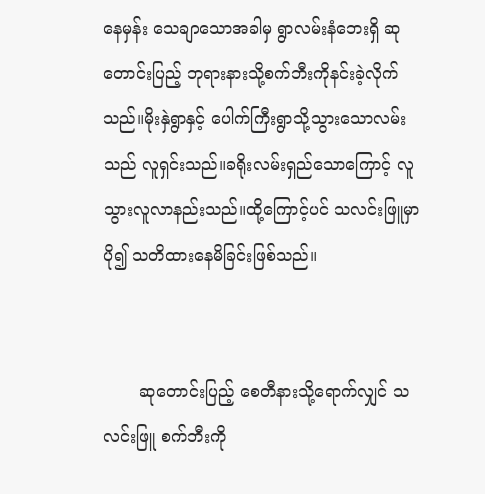နေမှန်း သေချာသောအခါမှ ရွာလမ်းနံဘေးရှိ ဆုတောင်းပြည့် ဘုရားနားသို့စက်ဘီးကိုနင်းခဲ့လိုက်သည်။မိုးနှဲရွာနှင့် ပေါက်ကြီးရွာသို့သွားသောလမ်းသည် လူရှင်းသည်။ခရိုးလမ်းရှည်သောကြောင့် လူသွားလူလာနည်းသည်။ထို့ကြောင့်ပင် သလင်းဖြူမှာ ပို၍ သတိထားနေမိခြင်းဖြစ်သည်။


       ဆုတောင်းပြည့် စေတီနားသို့ရောက်လျှင် သလင်းဖြူ စက်ဘီးကို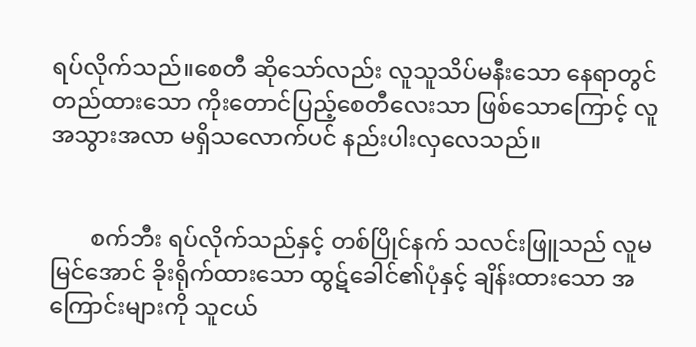ရပ်လိုက်သည်။စေတီ ဆိုသော်လည်း လူသူသိပ်မနီးသော နေရာတွင် တည်ထားသော ကိုးတောင်ပြည့်စေတီလေးသာ ဖြစ်သောကြောင့် လူအသွားအလာ မရှိသလောက်ပင် နည်းပါးလှလေသည်။


       စက်ဘီး ရပ်လိုက်သည်နှင့် တစ်ပြိုင်နက် သလင်းဖြူသည် လူမမြင်အောင် ခိုးရိုက်ထားသော ထွဋ်ခေါင်၏ပုံနှင့် ချိန်းထားသော အကြောင်းများကို သူငယ်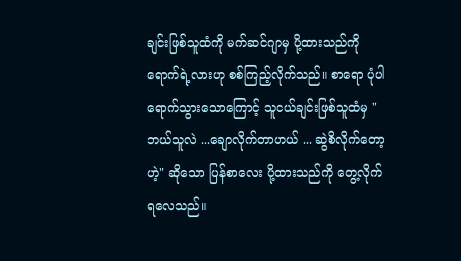ချင်းဖြစ်သူထံကို မက်ဆင်ဂျာမှ ပို့ထားသည်ကို ရောက်ရဲ့လားဟု စစ်ကြည့်လိုက်သည်။ စာရော ပုံပါ ရောက်သွားသောကြောင့် သူငယ်ချင်းဖြစ်သူထံမှ "ဘယ်သူလဲ ...ချောလိုက်တာဟယ် ... ဆွဲစိလိုက်တော့ ဟဲ့" ဆိုသော ပြန်စာလေး ပို့ထားသည်ကို တွေ့လိုက်ရလေသည်။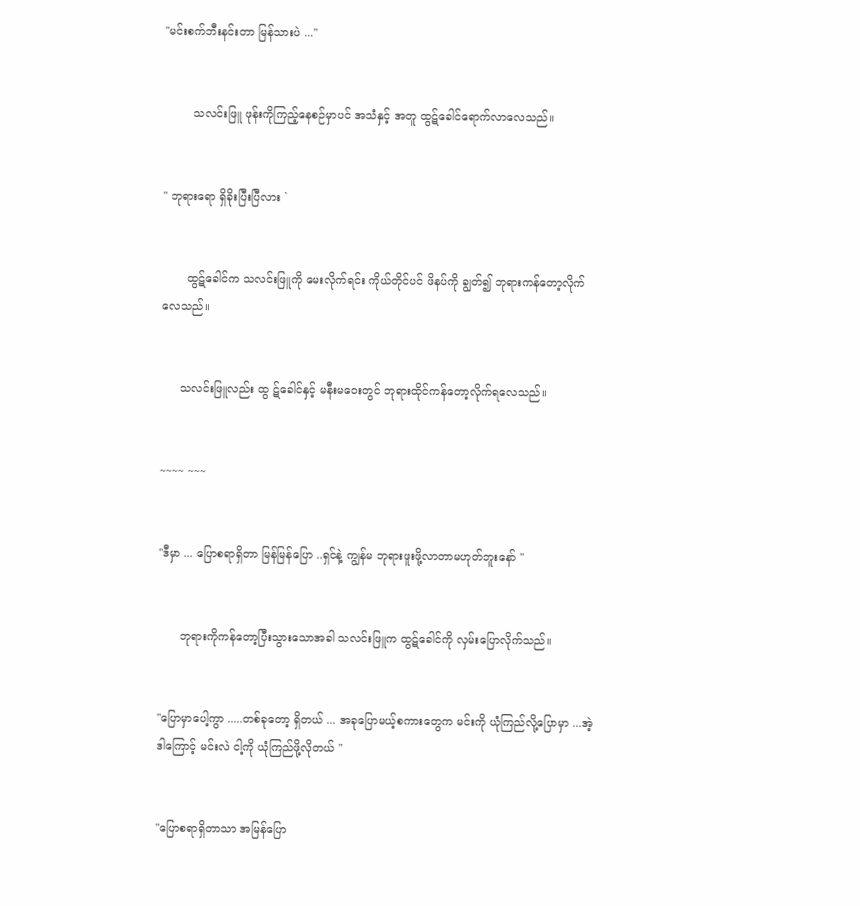"မင်းစက်ဘီးနင်းတာ မြန်သားပဲ ..."


        သလင်းဖြူ ဖုန်းကိုကြည့်နေစဉ်မှာပင် အသံနှင့် အတူ ထွဋ်ခေါင်ရောက်လာလေသည်။


" ဘုရားရော ရှိခိုးပြီးပြီလား `


       ထွဋ်ခေါင်က သလင်းဖြူကို မေးလိုက်ရင်း ကိုယ်တိုင်ပင် ဖိနပ်ကို ချွတ်၍ ဘုရားကန်တော့လိုက်လေသည်။


     သလင်းဖြူလည်း ထွ ဋ်ခေါင်နှင့် မနီးမဝေးတွင် ဘုရားထိုင်ကန်တော့လိုက်ရလေသည်။


~~~~ ~~~


"ဒီမှာ ... ပြောစရာရှိတာ မြန်မြန်ပြော ..ရှင်နဲ့ ကျွန်မ ဘုရားဖူးဖို့လာတာမဟုတ်ဘူးနော် "


      ဘုရားကိုကန်တော့ပြီးသွားသောအခါ သလင်းဖြူက ထွဋ်ခေါင်ကို လှမ်းပြောလိုက်သည်။


"ပြောမှာပေါ့ကွာ .....တစ်ခုတော့ ရှိတယ် ... အခုပြောမယ့်စကားတွေက မင်းကို ယုံကြည်လို့ပြောမှာ ...အဲ့ဒါကြောင့် မင်းလဲ ငါ့ကို ယုံကြည်ဖို့လိုတယ် "


"ပြောစရာရှိတာသာ အမြန်ပြော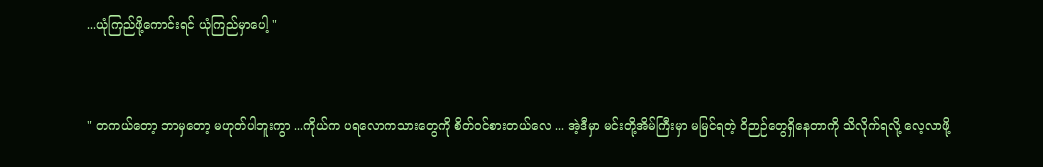...ယုံကြည်ဖို့ကောင်းရင် ယုံကြည်မှာပေါ့ "


" တကယ်တော့ ဘာမှတော့ မဟုတ်ပါဘူးကွာ ...ကိုယ်က ပရလောကသားတွေကို စိတ်ဝင်စားတယ်လေ ... အဲ့ဒီမှာ မင်းတို့အိမ်ကြီးမှာ မမြင်ရတဲ့ ဝိဉာဉ်တွေရှိနေတာကို သိလိုက်ရလို့ လေ့လာဖို့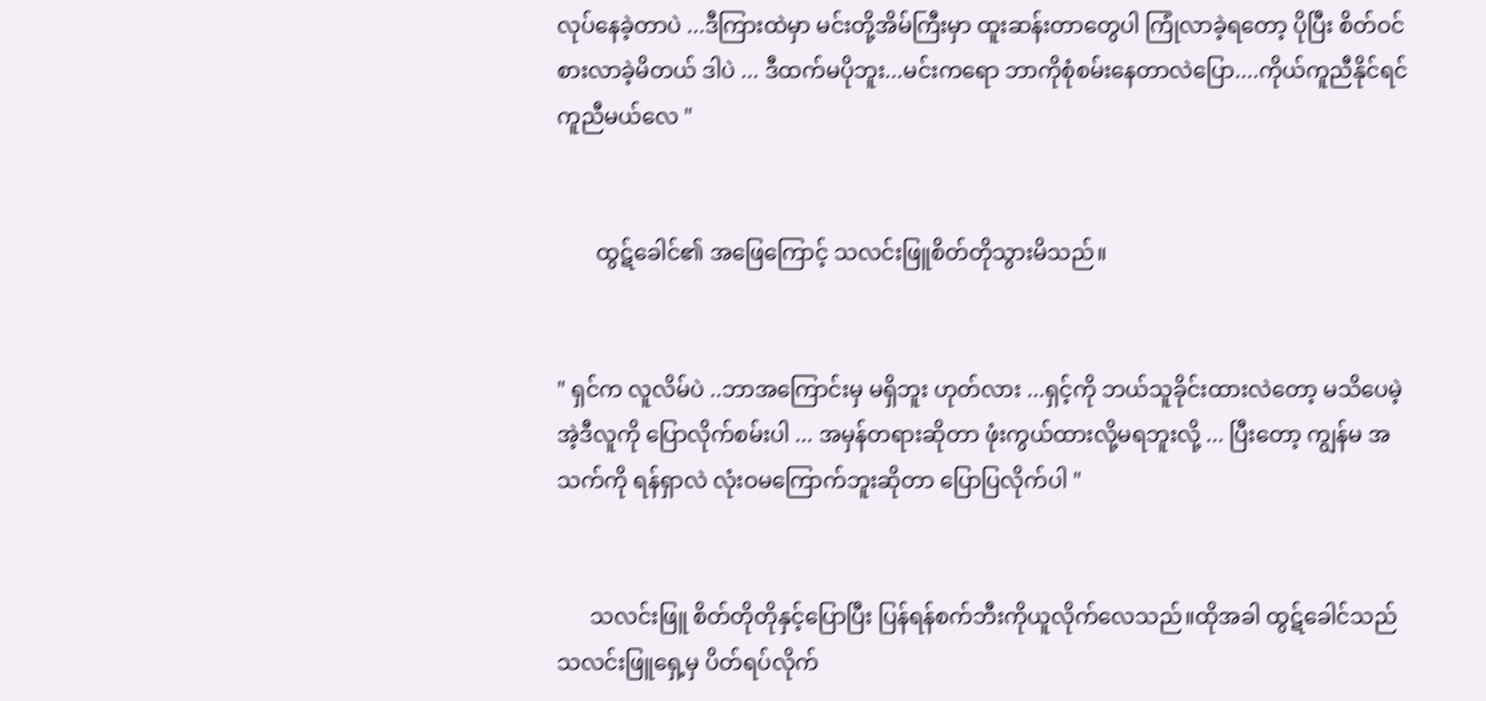လုပ်နေခဲ့တာပဲ ...ဒီကြားထဲမှာ မင်းတို့အိမ်ကြီးမှာ ထူးဆန်းတာတွေပါ ကြုံလာခဲ့ရတော့ ပိုပြီး စိတ်ဝင်စားလာခဲ့မိတယ် ဒါပဲ ... ဒီထက်မပိုဘူး...မင်းကရော ဘာကိုစုံစမ်းနေတာလဲပြော....ကိုယ်ကူညီနိုင်ရင် ကူညီမယ်လေ "


       ထွဋ်ခေါင်၏ အဖြေကြောင့် သလင်းဖြူစိတ်တိုသွားမိသည်။


" ရှင်က လူလိမ်ပဲ ..ဘာအကြောင်းမှ မရှိဘူး ဟုတ်လား ...ရှင့်ကို ဘယ်သူခိုင်းထားလဲတော့ မသိပေမဲ့ အဲ့ဒီလူကို ပြောလိုက်စမ်းပါ ... အမှန်တရားဆိုတာ ဖုံးကွယ်ထားလို့မရဘူးလို့ ... ပြီးတော့ ကျွန်မ အသက်ကို ရန်ရှာလဲ လုံးဝမကြောက်ဘူးဆိုတာ ပြောပြလိုက်ပါ "


      သလင်းဖြူ စိတ်တိုတိုနှင့်ပြောပြီး ပြန်ရန်စက်ဘီးကိုယူလိုက်လေသည်။ထိုအခါ ထွဋ်ခေါင်သည် သလင်းဖြူရှေ့မှ ပိတ်ရပ်လိုက်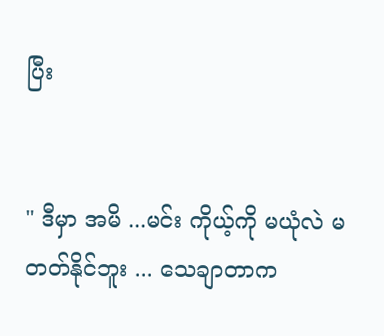ပြီး


" ဒီမှာ အမိ ...မင်း ကိုယ့်ကို မယုံလဲ မတတ်နိုင်ဘူး ... သေချာတာက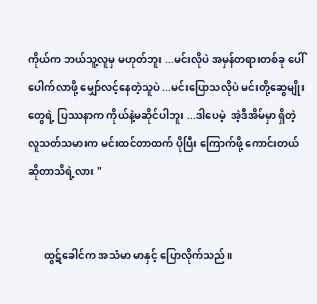ကိုယ်က ဘယ်သူ့လူမှ မဟုတ်ဘူး ...မင်းလိုပဲ အမှန်တရားတစ်ခု ပေါ်ပေါက်လာဖို့ မျှော်လင့်နေတဲ့သူပဲ ...မင်းပြောသလိုပဲ မင်းတို့ဆွေမျိုးတွေရဲ့ ပြဿနာက ကိုယ်နဲ့မဆိုင်ပါဘူး ...ဒါပေမဲ့  အဲ့ဒီအိမ်မှာ ရှိတဲ့ လူသတ်သမားက မင်းထင်တာထက် ပိုပြီး ကြောက်ဖို့ ကောင်းတယ်ဆိုတာသိရဲ့လား "


      ထွဋ်ခေါင်က အသံမာ မာနှင့် ပြောလိုက်သည်။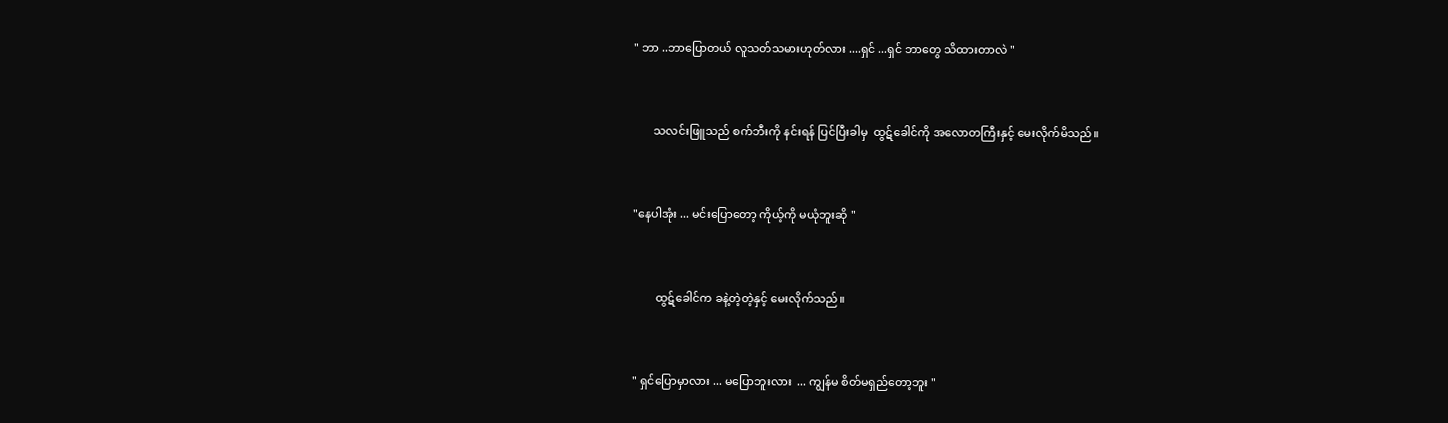" ဘာ ..ဘာပြောတယ် လူသတ်သမားဟုတ်လား ....ရှင် ...ရှင် ဘာတွေ သိထားတာလဲ "


       သလင်းဖြူသည် စက်ဘီးကို နင်းရန် ပြင်ပြီးခါမှ  ထွဋ်ခေါင်ကို အလောတကြီးနှင့် မေးလိုက်မိသည်။


"နေပါအုံး ... မင်းပြောတော့ ကိုယ့်ကို မယုံဘူးဆို "


        ထွဋ်ခေါင်က ခနဲ့တဲ့တဲ့နှင့် မေးလိုက်သည်။


" ရှင်ပြောမှာလား ... မပြောဘူးလား  ... ကျွန်မ စိတ်မရှည်တော့ဘူး "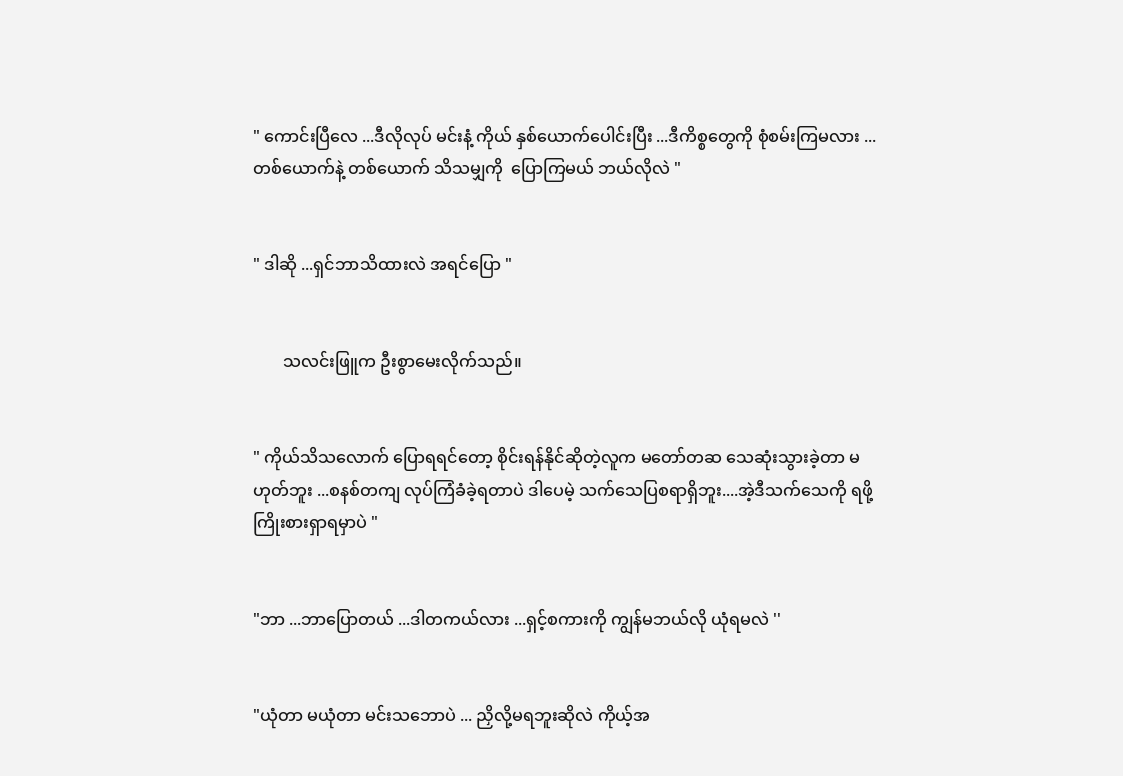" ကောင်းပြီလေ ...ဒီလိုလုပ် မင်းနံ့ ကိုယ် နှစ်ယောက်ပေါင်းပြီး ...ဒီကိစ္စတွေကို စုံစမ်းကြမလား ... တစ်ယောက်နဲ့ တစ်ယောက် သိသမျှကို  ပြောကြမယ် ဘယ်လိုလဲ "


" ဒါဆို ...ရှင်ဘာသိထားလဲ အရင်ပြော "


       သလင်းဖြူက ဦးစွာမေးလိုက်သည်။


" ကိုယ်သိသလောက် ပြောရရင်တော့ စိုင်းရန်နိုင်ဆိုတဲ့လူက မတော်တဆ သေဆုံးသွားခဲ့တာ မဟုတ်ဘူး ...စနစ်တကျ လုပ်ကြံခံခဲ့ရတာပဲ ဒါပေမဲ့ သက်သေပြစရာရှိဘူး....အဲ့ဒီသက်သေကို ရဖို့ ကြိုးစားရှာရမှာပဲ "


"ဘာ ...ဘာပြောတယ် ...ဒါတကယ်လား ...ရှင့်စကားကို ကျွန်မဘယ်လို ယုံရမလဲ ''


"ယုံတာ မယုံတာ မင်းသဘောပဲ ... ညှိလို့မရဘူးဆိုလဲ ကိုယ့်အ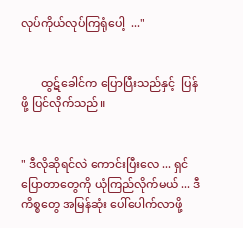လုပ်ကိုယ်လုပ်ကြရုံပေါ့  ..."


       ထွဋ်ခေါင်က ပြောပြီးသည်နှင့်  ပြန်ဖို့ ပြင်လိုက်သည်။


" ဒီလိုဆိုရင်လဲ ကောင်းပြီးလေ ... ရှင်ပြောတာတွေကို ယုံကြည်လိုက်မယ် ... ဒီကိစ္စတွေ အမြန်ဆုံး ပေါ်ပေါက်လာဖို့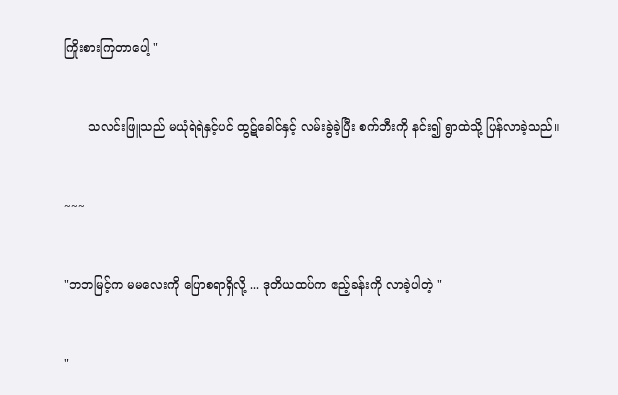ကြိုးစားကြတာပေါ့ "


      သလင်းဖြူသည် မယုံရဲရဲနှင့်ပင် ထွဋ်ခေါင်နှင့် လမ်းခွဲခဲ့ပြီး စက်ဘီးကို နင်း၍ ရွာထဲသို့ ပြန်လာခဲ့သည်။


~~~


"ဘဘမြင့်က မမလေးကို ပြောစရာရှိလို့ ... ဒုတိယထပ်က ဧည့်ခန်းကို လာခဲ့ပါတဲ့ "


"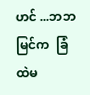ဟင် ...ဘဘမြင်က  ခြံထဲမ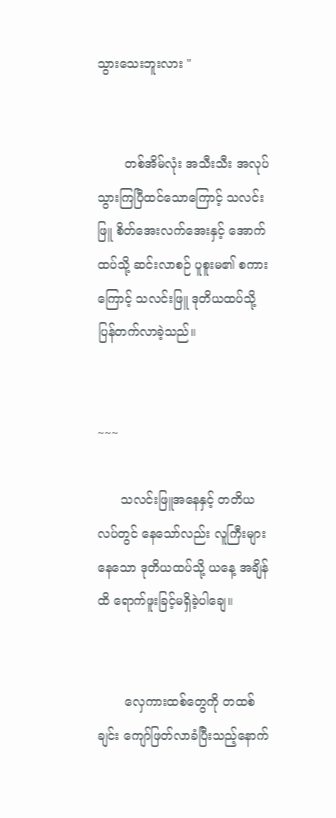သွားသေးဘူးလား "


       တစ်အိမ်လုံး အသီးသီး အလုပ်သွားကြပြီထင်သောကြောင့် သလင်းဖြူ စိတ်အေးလက်အေးနှင့် အောက်ထပ်သို့ ဆင်းလာစဉ် ပူစူးမ၏ စကားကြောင့် သလင်းဖြူ ဒုတိယထပ်သို့ ပြန်တက်လာခဲ့သည်။


~~~

      သလင်းဖြူအနေနှင့် တတိယလပ်တွင် နေသော်လည်း လူကြီးများနေသော ဒုတိယထပ်သို့ ယနေ့ အချိန်ထိ ရောက်ဖူးခြင့်မရှိခဲ့ပါချေ။


       လှေကားထစ်တွေကို တထစ်ချင်း ကျော်ဖြတ်လာခံပြီးသည့်နောက်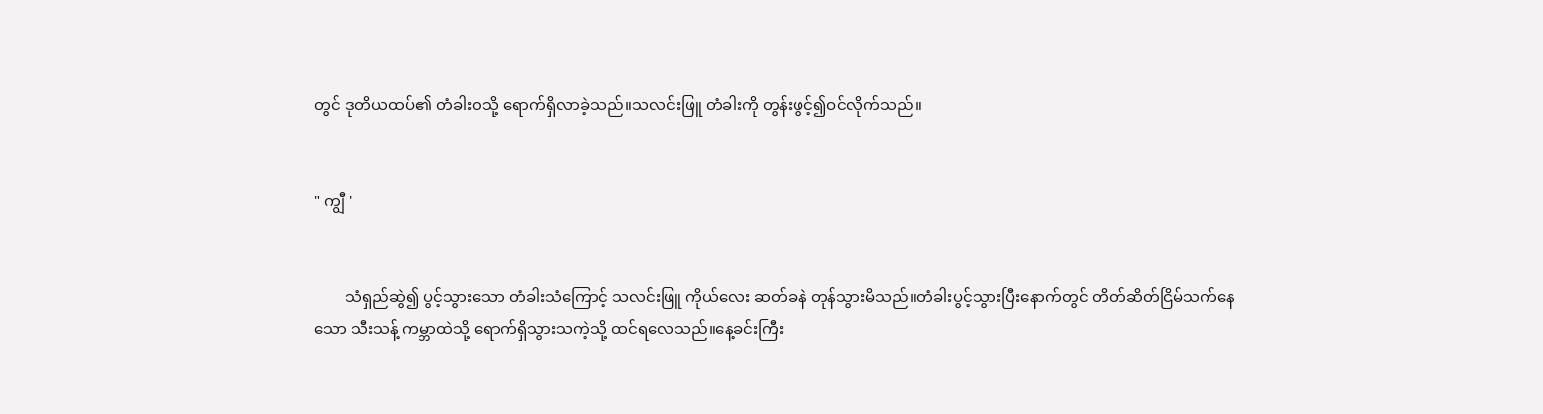တွင် ဒုတိယထပ်၏ တံခါး၀သို့ ရောက်ရှိလာခဲ့သည်။သလင်းဖြူ တံခါးကို တွန်းဖွင့်၍ဝင်လိုက်သည်။


" ကျွီ '


        သံရှည်ဆွဲ၍ ပွင့်သွားသော တံခါးသံကြောင့် သလင်းဖြူ ကိုယ်လေး ဆတ်ခနဲ တုန်သွားမိသည်။တံခါးပွင့်သွားပြီးနောက်တွင် တိတ်ဆိတ်ငြိမ်သက်နေသော သီးသန့် ကမ္ဘာထဲသို့ ရောက်ရှိသွားသကဲ့သို့ ထင်ရလေသည်။နေ့ခင်းကြီး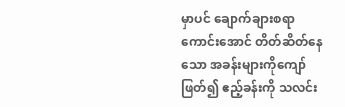မှာပင် ချောက်ချားစရာကောင်းအောင် တိတ်ဆိတ်နေသော အခန်းများကိုကျော်ဖြတ်၍ ဧည့်ခန်းကို သလင်း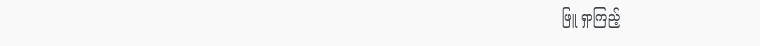ဖြူ ရှာကြည့်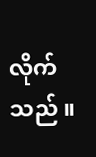လိုက်သည် ။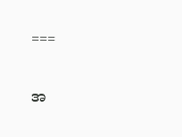===


အ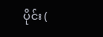ပိုင်း (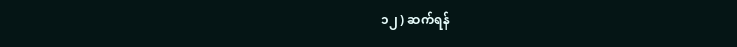၁၂ ) ဆက်ရန်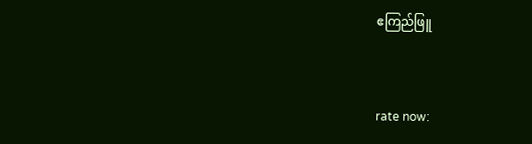ဧကြည်ဖြူ


rate now: